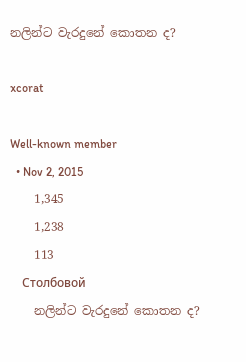නලින්ට වැරදුනේ කොතන ද?

xcorat

Well-known member
  • Nov 2, 2015
    1,345
    1,238
    113
    Столбовой
    නලින්ට වැරදුනේ කොතන ද?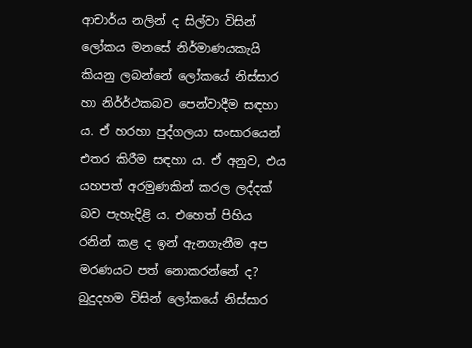ආචාර්ය නලින් ද සිල්වා විසින් ලෝකය මනසේ නිර්මාණයකැයි කියනු ලබන්නේ ලෝකයේ නිස්සාර හා නිර්ර්ථකබව පෙන්වාදීම සඳහා ය. ඒ හරහා පුද්ගලයා සංසාරයෙන් එතර කිරීම සඳහා ය. ඒ අනුව, එය යහපත් අරමුණකින් කරල ලද්දක් බව පැහැදිළි ය. එහෙත් පිහිය රනින් කළ ද ඉන් ඇනගැනීම අප මරණයට පත් නොකරන්නේ ද? බුදුදහම විසින් ලෝකයේ නිස්සාර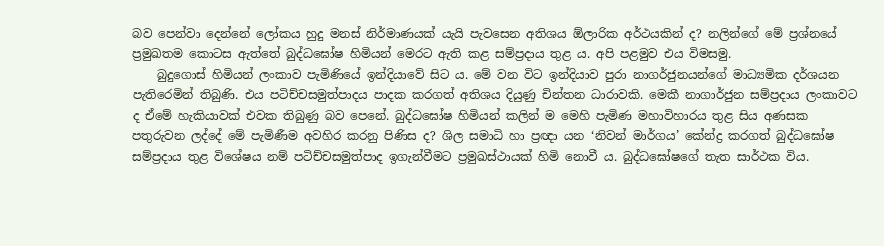බව පෙන්වා දෙන්නේ ලෝකය හුදු මනස් නිර්මාණයක් යැයි පැවසෙන අතිශය ඕලාරික අර්ථයකින් ද? නලින්ගේ මේ ප්‍රශ්නයේ ප්‍රමුඛතම කොටස ඇත්තේ බුද්ධඝෝෂ හිමියන් මෙරට ඇති කළ සම්ප්‍රදාය තුළ ය. අපි පළමුව එය විමසමු.
    බුදුගොස් හිමියන් ලංකාව පැමිණියේ ඉන්දියාවේ සිට ය. මේ වන විට ඉන්දියාව පුරා නාගර්ජුනයන්ගේ මාධ්‍යමික දර්ශයන පැතිරෙමින් තිබුණි. එය පටිච්චසමුත්පාදය පාදක කරගත් අතිශය දියුණු චින්තන ධාරාවකි. මෙකී නාගාර්ජුන සම්ප්‍රදාය ලංකාවට ද ඒමේ හැකියාවක් එවක තිබුණු බව පෙනේ. බුද්ධඝෝෂ හිමියන් කලින් ම මෙහි පැමිණ මහාවිහාරය තුළ සිය අණසක පතුරුවන ලද්දේ මේ පැමිණීම අවහිර කරනු පිණිස ද? ශිල සමාධි හා ප්‍රඥා යන ‘නිවන් මාර්ගය’ කේන්ද්‍ර කරගත් බුද්ධඝෝෂ සම්ප්‍රදාය තුළ විශේෂය නම් පටිච්චසමුත්පාද ඉගැන්වීමට ප්‍රමුඛස්ථායක් හිමි නොවී ය. බුද්ධඝෝෂගේ තැත සාර්ථක විය.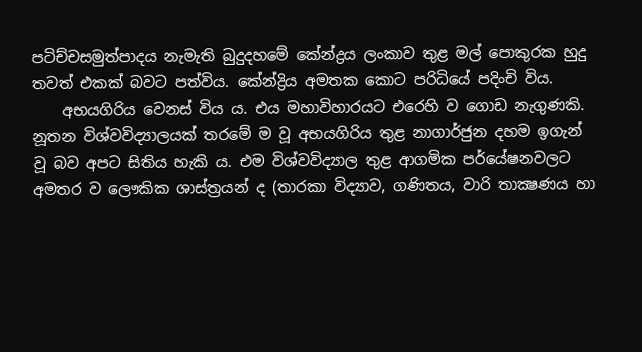පටිච්චසමුත්පාදය නැමැති බුදුදහමේ කේන්ද්‍රය ලංකාව තුළ මල් පොකුරක හුදු තවත් එකක් බවට පත්විය. කේන්ද්‍රිය අමතක කොට පරිධියේ පදිංචි විය.
    අභයගිරිය වෙනස් විය ය. එය මහාවිහාරයට එරෙහි ව ගොඩ නැගුණකි. නූතන විශ්වවිද්‍යාලයක් තරමේ ම වූ අභයගිරිය තුළ නාගාර්ජුන දහම ඉගැන් වූ බව අපට සිතිය හැකි ය. එම විශ්වවිද්‍යාල තුළ ආගමික පර්යේෂනවලට අමතර ව ලෞකික ශාස්ත්‍රයන් ද (තාරකා විද්‍යාව, ගණිතය, වාරි තාක්‍ෂණය හා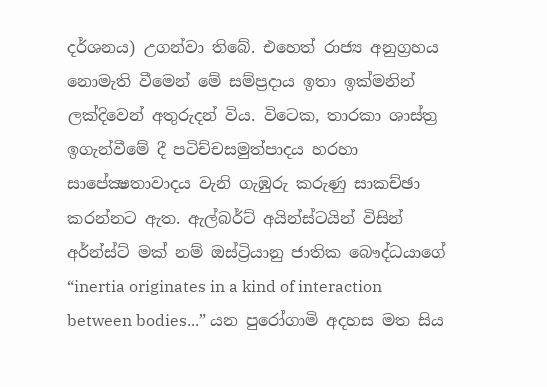දර්ශනය) උගන්වා තිබේ. එහෙත් රාජ්‍ය අනුග්‍රහය නොමැති වීමෙන් මේ සම්ප්‍රදාය ඉතා ඉක්මනින් ලක්දිවෙන් අතුරුදන් විය. විටෙක, තාරකා ශාස්ත්‍ර ඉගැන්වීමේ දී පටිච්චසමුත්පාදය හරහා සාපේක්‍ෂතාවාදය වැනි ගැඹුරු කරුණු සාකච්ඡා කරන්නට ඇත. ඇල්බර්ට් අයින්ස්ටයින් විසින් අර්න්ස්ට් මක් නම් ඔස්ට්‍රියානු ජාතික බෞද්ධයාගේ “inertia originates in a kind of interaction between bodies...” යන පුරෝගාමි අදහස මත සිය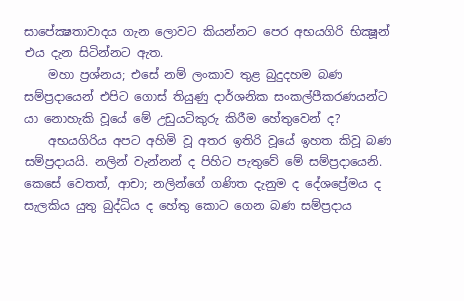සාපේක්‍ෂතාවාදය ගැන ලොවට කියන්නට පෙර අභයගිරි භික්‍ෂූන් එය දැන සිටින්නට ඇත.
    මහා ප්‍රශ්නය; එසේ නම් ලංකාව තුළ බුදුදහම බණ සම්ප්‍රදායෙන් එපිට ගොස් තියුණු දාර්ශනික සංකල්පීකරණයන්ට යා නොහැකි වූයේ මේ උඩුයටිකුරු කිරීම හේතුවෙන් ද?
    අභයගිරිය අප‍ට අහිමි වූ අතර ඉතිරි වූයේ ඉහත කිවූ බණ සම්ප්‍රදායයි. නලින් වැන්නන් ද පිහිට පැතුවේ මේ සම්ප්‍රදායෙනි. කෙසේ වෙතත්, ආචා; නලින්ගේ ගණිත දැනුම ද දේශප්‍රේමය ද සැලකිය යුතු බුද්ධිය ද හේතු කොට ගෙන බණ සම්ප්‍රදාය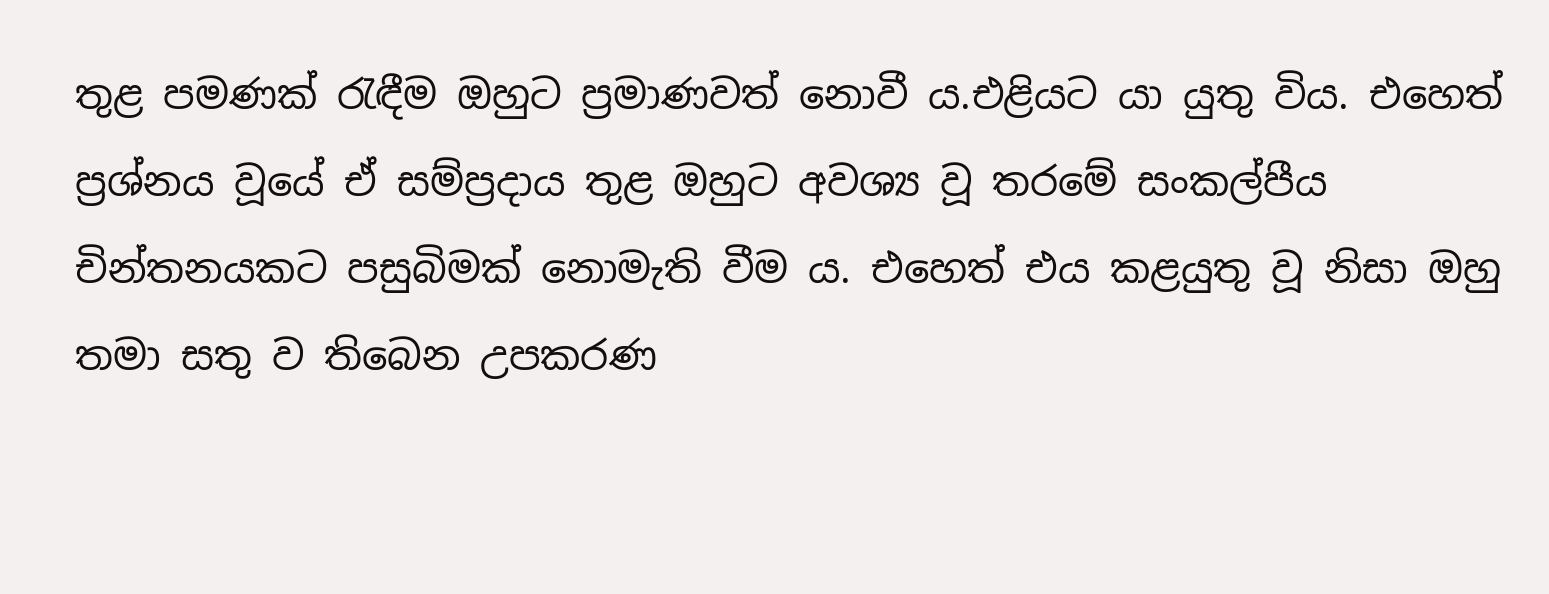තුළ පමණක් රැඳීම ඔහුට ප්‍රමාණවත් නොවී ය.එළියට යා යුතු විය. එහෙත් ප්‍රශ්නය වූයේ ඒ සම්ප්‍රදාය තුළ ඔහුට අවශ්‍ය වූ තරමේ සංකල්පීය චින්තනයකට පසුබිමක් නොමැති වීම ය. එහෙත් එය කළයුතු වූ නිසා ඔහු තමා සතු ව තිබෙන උපකරණ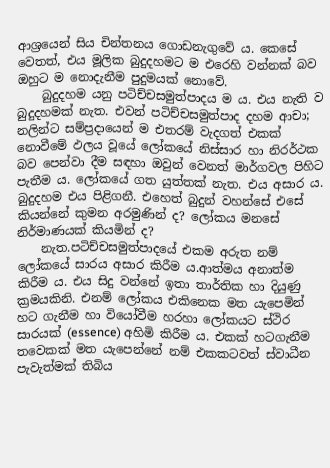ආශ්‍රයෙන් සිය චින්තනය ගොඩනැගුවේ ය. කෙසේ වෙතත්, එය මූලික බුදුදහමට ම එරෙහි වන්නක් බව ඔහුට ම නොදැනීම පුදුමයක් නොවේ.
    බුදුදහම යනු පටිච්චසමුත්පාදය ම ය. එය නැති ව බුදුදහමක් නැත. එවන් පටිච්චසමුත්පාද දහම ආචා; නලින්ට සම්ප්‍රදායෙන් ම එතරම් වැදගත් එකක් නොවීමේ ඵලය වූයේ ලෝකයේ නිස්සාර හා නිරර්ථක බව පෙන්වා දීම සඳහා ඔවුන් වෙනත් මාර්ගවල පිහිට පැතීම ය. ලෝකයේ ගත යුත්තක් නැත. එය අසාර ය. බුදුදහම එය පිළිගනී. එහෙත් බුදුන් වහන්සේ එසේ කියන්නේ කුමන අරමුණින් ද? ලෝකය මනසේ නිර්මාණයක් කියමින් ද?
    නැත.පටිච්චසමුත්පාදයේ එකම අරුත නම් ලෝකයේ සාරය අසාර කිරීම ය.ආත්මය අනාත්ම කිරීම ය. එය සිදු වන්නේ ඉතා තාර්තික හා දියුණු ක්‍රමයකිනි. එනම් ලෝකය එකිනෙක මත යැපෙමින් හට ගැනීම හා වියෝවීම හරහා ලෝකයට ස්ථිර සාරයක් (essence) අහිමි කිරීම ය. එකක් හටගැනීම තවෙකක් මත යැපෙන්නේ නම් එකකටවත් ස්වාධීන පැවැත්මක් තිබිය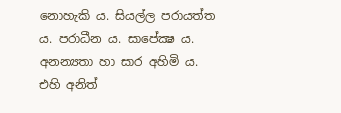නොහැකි ය. සියල්ල පරායත්ත ය. පරාධීන ය. සාපේක්‍ෂ ය. අනන්‍යතා හා සාර අහිමි ය. එහි අනිත්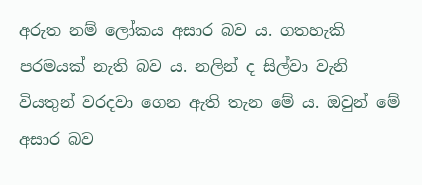අරුත නම් ලෝකය අසාර බව ය. ගතහැකි පරමයක් නැති බව ය. නලින් ද සිල්වා වැනි වියතුන් වරදවා ගෙන ඇති තැන මේ ය. ඔවුන් මේ අසාර බව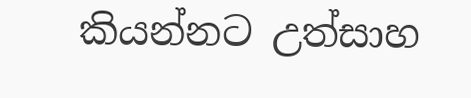කියන්නට උත්සාහ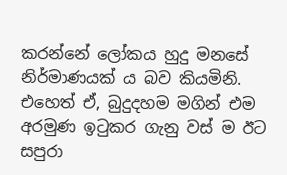කරන්නේ ලෝකය හුදු මනසේ නිර්මාණයක් ය බව කියමිනි. එහෙත් ඒ, බුදුදහම මගින් එම අරමුණ ඉටුකර ගැනු වස් ම ඊට සපුරා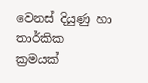වෙනස් දියුණු හා තාර්කික ක්‍රමයක්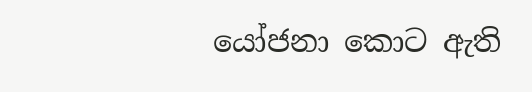යෝජනා කොට ඇති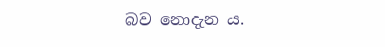බව නොදැන ය.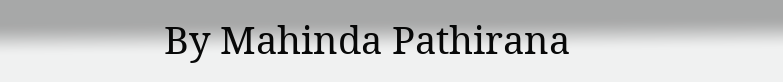By Mahinda Pathirana